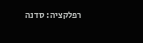רפלקציה: סדנה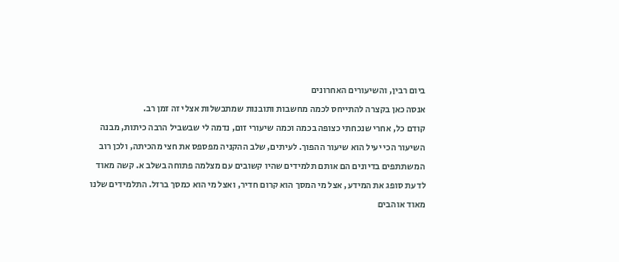ביום רבין, והשיעורים האחרונים
אנסה כאן בקצרה להתייחס לכמה מחשבות ותובנות שמתבשלות אצלי זה זמן רב.
קודם כל, אחרי שנכחתי כצופה בכמה וכמה שיעורי זום, נדמה לי שבשביל הרבה כיתות, מבנה השיעור הכי יעיל הוא שיעור ההפוך. לעיתים, שלב ההקניה מפספס את חצי מהכיתה, ולכן רוב המשתתפים בדיונים הם אותם תלמידים שהיו קשובים עם מצלמה פתוחה בשלב א. קשה מאוד לדעת סופג את המידע, אצל מי המסך הוא קרום חדיר, ואצל מי הוא כמסך ברזל. התלמידים שלנו מאוד אוהבים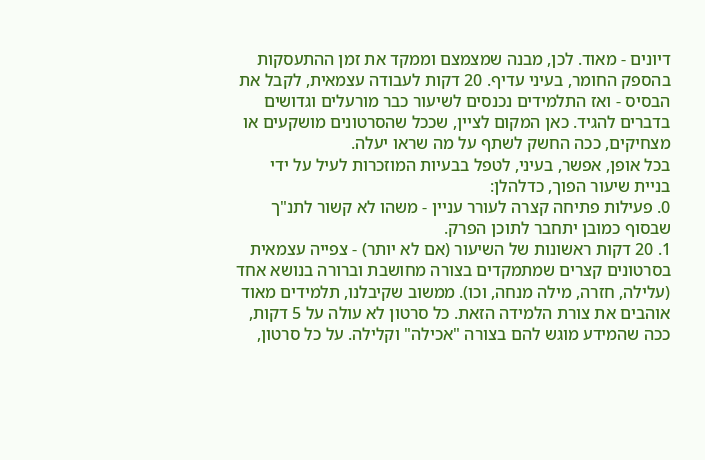דיונים - מאוד. לכן, מבנה שמצמצם וממקד את זמן ההתעסקות בהספק החומר, בעיני עדיף. 20 דקות לעבודה עצמאית, לקבל את הבסיס - ואז התלמידים נכנסים לשיעור כבר מורעלים וגדושים בדברים להגיד. כאן המקום לציין, שככל שהסרטונים מושקעים או מצחיקים, ככה החשק לשתף על מה שראו יעלה.
בכל אופן, אפשר, בעיני, לטפל בבעיות המוזכרות לעיל על ידי בניית שיעור הפוך, כדלהלן:
0. פעילות פתיחה קצרה לעורר עניין - משהו לא קשור לתנ"ך שבסוף כמובן יתחבר לתוכן הפרק.
1. 20 דקות ראשונות של השיעור (אם לא יותר) - צפייה עצמאית בסרטונים קצרים שמתמקדים בצורה מחושבת וברורה בנושא אחד (עלילה, חזרה, מילה מנחה, וכו). ממשוב שקיבלנו, תלמידים מאוד אוהבים את צורת הלמידה הזאת. כל סרטון לא עולה על 5 דקות, ככה שהמידע מוגש להם בצורה "אכילה" וקלילה. על כל סרטון,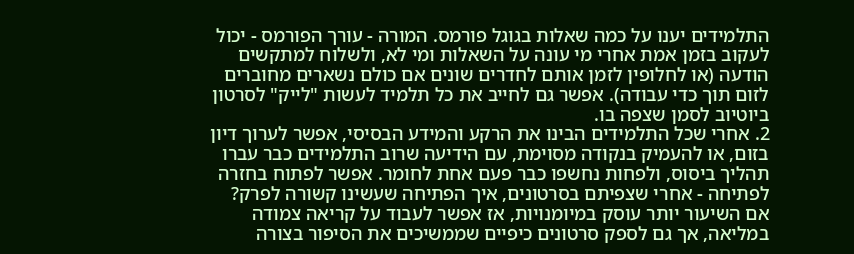התלמידים יענו על כמה שאלות בגוגל פורמס. המורה - עורך הפורמס - יכול לעקוב בזמן אמת אחרי מי עונה על השאלות ומי לא, ולשלוח למתקשים הודעה (או לחלופין לזמן אותם לחדרים שונים אם כולם נשארים מחוברים לזום תוך כדי עבודה). אפשר גם לחייב את כל תלמיד לעשות "לייק" לסרטון ביוטיוב לסמן שצפה בו.
2. אחרי שכל התלמידים הבינו את הרקע והמידע הבסיסי, אפשר לערוך דיון בזום, או להעמיק בנקודה מסוימת, עם הידיעה שרוב התלמידים כבר עברו תהליך ביסוס, ולפחות נחשפו כבר פעם אחת לחומר. אפשר לפתוח בחזרה לפתיחה - אחרי שצפיתם בסרטונים, איך הפתיחה שעשינו קשורה לפרק?
אם השיעור יותר עוסק במיומנויות, אז אפשר לעבוד על קריאה צמודה במליאה, אך גם לספק סרטונים כיפיים שממשיכים את הסיפור בצורה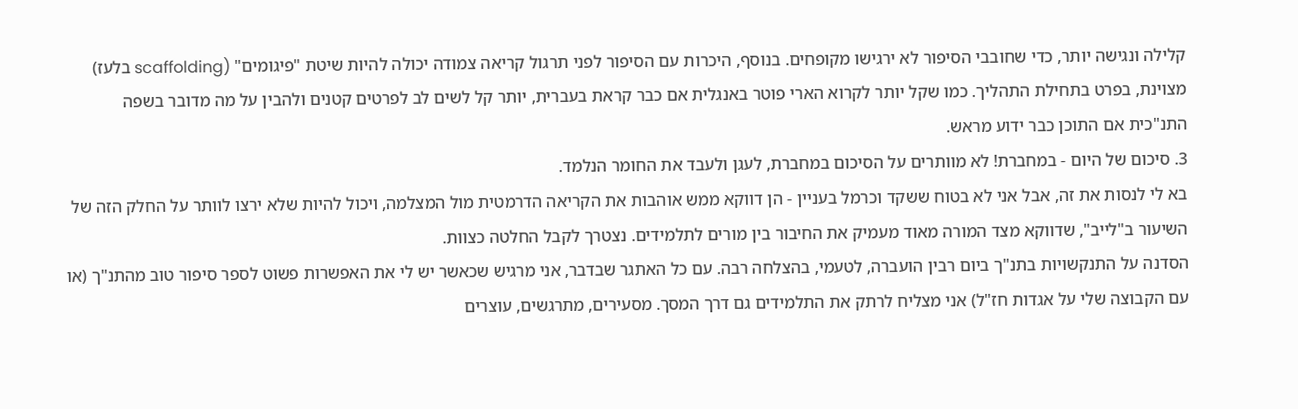קלילה ונגישה יותר, כדי שחובבי הסיפור לא ירגישו מקופחים. בנוסף, היכרות עם הסיפור לפני תרגול קריאה צמודה יכולה להיות שיטת "פיגומים" (scaffolding בלעז) מצוינת, בפרט בתחילת התהליך. כמו שקל יותר לקרוא הארי פוטר באנגלית אם כבר קראת בעברית, יותר קל לשים לב לפרטים קטנים ולהבין על מה מדובר בשפה התנ"כית אם התוכן כבר ידוע מראש.
3. סיכום של היום - במחברת! לא מוותרים על הסיכום במחברת, לעגן ולעבד את החומר הנלמד.
בא לי לנסות את זה, אבל אני לא בטוח ששקד וכרמל בעניין - הן דווקא ממש אוהבות את הקריאה הדרמטית מול המצלמה, ויכול להיות שלא ירצו לוותר על החלק הזה של השיעור ב"לייב", שדווקא מצד המורה מאוד מעמיק את החיבור בין מורים לתלמידים. נצטרך לקבל החלטה כצוות.
הסדנה על התנקשויות בתנ"ך ביום רבין הועברה, לטעמי, בהצלחה רבה. עם כל האתגר שבדבר, אני מרגיש שכאשר יש לי את האפשרות פשוט לספר סיפור טוב מהתנ"ך (או עם הקבוצה שלי על אגדות חז"ל) אני מצליח לרתק את התלמידים גם דרך המסך. מסעירים, מתרגשים, עוצרים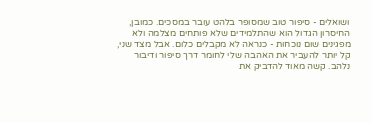ושואלים - סיפור טוב שמסופר בלהט עובר במסכים. כמובן, החיסרון הגדול הוא שהתלמידים שלא פותחים מצלמה ולא מפגינים שום נוכחות - כנראה לא מקבלים כלום. אבל מצד שני, קל יותר להעביר את האהבה שלי לחומר דרך סיפור ודיבור נלהב. קשה מאוד להדביק את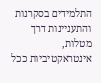התלמידים בסקרנות והתעניינות דרך מטלות, אינטראקטיביות ככל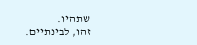שתהיו.
זהו, לבינתיים.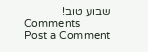שבוע טוב!
Comments
Post a Comment